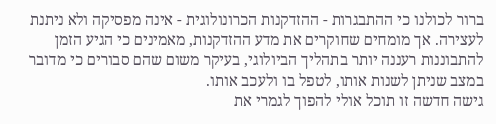ברור לכולנו כי ההתבגרות - ההזדקנות הכרונולוגית - אינה מפסיקה ולא ניתנת לעצירה. אך מומחים שחוקרים את מדע ההזדקנות, מאמינים כי הגיע הזמן להתבוננות רעננה יותר בתהליך הביולוגי, בעיקר משום שהם סבורים כי מדובר במצב שניתן לשנות אותו, לטפל בו ולעכב אותו.
גישה חדשה זו תוכל אולי להפוך לגמרי את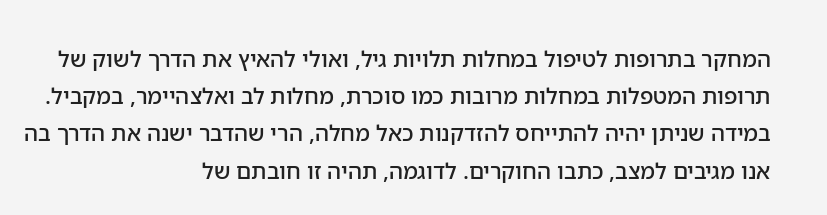המחקר בתרופות לטיפול במחלות תלויות גיל, ואולי להאיץ את הדרך לשוק של תרופות המטפלות במחלות מרובות כמו סוכרת, מחלות לב ואלצהיימר, במקביל.
במידה שניתן יהיה להתייחס להזדקנות כאל מחלה, הרי שהדבר ישנה את הדרך בה אנו מגיבים למצב, כתבו החוקרים. לדוגמה, תהיה זו חובתם של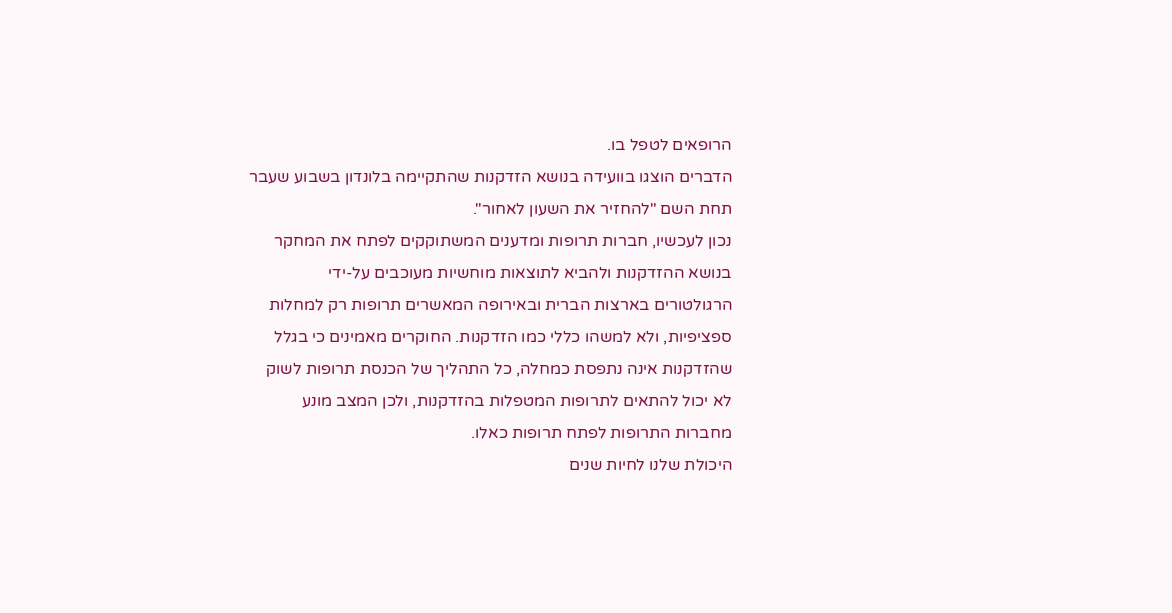הרופאים לטפל בו.
הדברים הוצגו בוועידה בנושא הזדקנות שהתקיימה בלונדון בשבוע שעבר תחת השם "להחזיר את השעון לאחור".
נכון לעכשיו, חברות תרופות ומדענים המשתוקקים לפתח את המחקר בנושא ההזדקנות ולהביא לתוצאות מוחשיות מעוכבים על-ידי הרגולטורים בארצות הברית ובאירופה המאשרים תרופות רק למחלות ספציפיות, ולא למשהו כללי כמו הזדקנות. החוקרים מאמינים כי בגלל שהזדקנות אינה נתפסת כמחלה, כל התהליך של הכנסת תרופות לשוק לא יכול להתאים לתרופות המטפלות בהזדקנות, ולכן המצב מונע מחברות התרופות לפתח תרופות כאלו.
היכולת שלנו לחיות שנים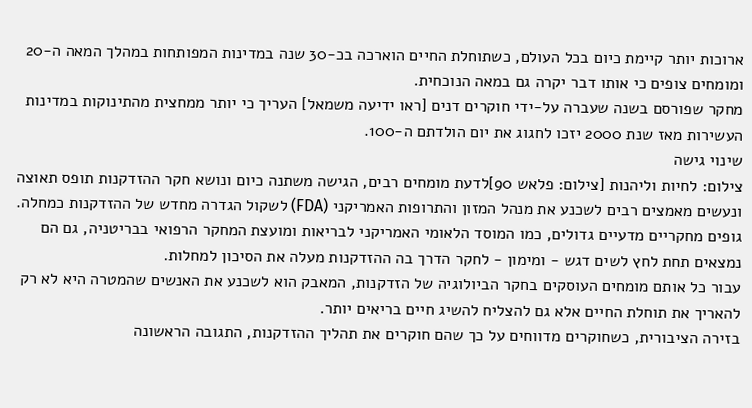ארוכות יותר קיימת כיום בכל העולם, כשתוחלת החיים הוארכה בכ-30 שנה במדינות המפותחות במהלך המאה ה-20 ומומחים צופים כי אותו דבר יקרה גם במאה הנוכחית.
מחקר שפורסם בשנה שעברה על-ידי חוקרים דנים [ראו ידיעה משמאל] העריך כי יותר ממחצית מהתינוקות במדינות העשירות מאז שנת 2000 יזכו לחגוג את יום הולדתם ה-100.
שינוי גישה
צילום: לחיות וליהנות [צילום: פלאש 90]לדעת מומחים רבים, הגישה משתנה כיום ונושא חקר ההזדקנות תופס תאוצה ונעשים מאמצים רבים לשכנע את מנהל המזון והתרופות האמריקני (FDA) לשקול הגדרה מחדש של ההזדקנות כמחלה.
גופים מחקריים מדעיים גדולים, כמו המוסד הלאומי האמריקני לבריאות ומועצת המחקר הרפואי בבריטניה, גם הם נמצאים תחת לחץ לשים דגש - ומימון - לחקר הדרך בה ההזדקנות מעלה את הסיכון למחלות.
עבור כל אותם מומחים העוסקים בחקר הביולוגיה של הזדקנות, המאבק הוא לשכנע את האנשים שהמטרה היא לא רק להאריך את תוחלת החיים אלא גם להצליח להשיג חיים בריאים יותר.
בזירה הציבורית, כשחוקרים מדווחים על כך שהם חוקרים את תהליך ההזדקנות, התגובה הראשונה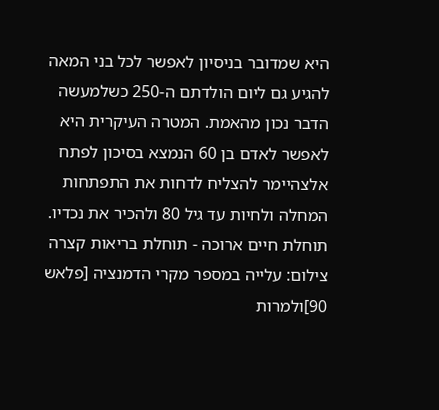היא שמדובר בניסיון לאפשר לכל בני המאה להגיע גם ליום הולדתם ה-250 כשלמעשה הדבר נכון מהאמת. המטרה העיקרית היא לאפשר לאדם בן 60 הנמצא בסיכון לפתח אלצהיימר להצליח לדחות את התפתחות המחלה ולחיות עד גיל 80 ולהכיר את נכדיו.
תוחלת חיים ארוכה - תוחלת בריאות קצרה
צילום: עלייה במספר מקרי הדמנציה [פלאש 90]ולמרות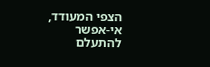הצפי המעודד, אי-אפשר להתעלם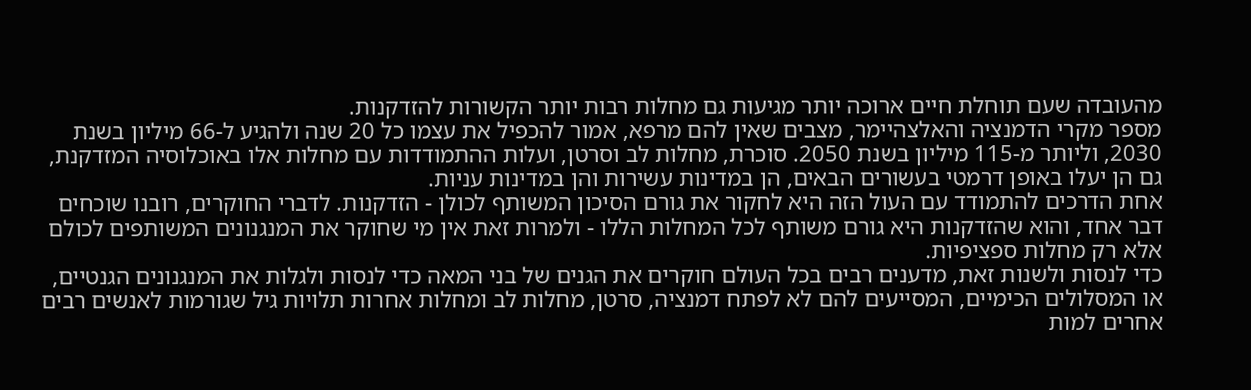מהעובדה שעם תוחלת חיים ארוכה יותר מגיעות גם מחלות רבות יותר הקשורות להזדקנות.
מספר מקרי הדמנציה והאלצהיימר, מצבים שאין להם מרפא, אמור להכפיל את עצמו כל 20 שנה ולהגיע ל-66 מיליון בשנת 2030, וליותר מ-115 מיליון בשנת 2050. סוכרת, מחלות לב וסרטן, ועלות ההתמודדות עם מחלות אלו באוכלוסיה המזדקנת, גם הן יעלו באופן דרמטי בעשורים הבאים, הן במדינות עשירות והן במדינות עניות.
אחת הדרכים להתמודד עם העול הזה היא לחקור את גורם הסיכון המשותף לכולן - הזדקנות. לדברי החוקרים, רובנו שוכחים דבר אחד, והוא שהזדקנות היא גורם משותף לכל המחלות הללו - ולמרות זאת אין מי שחוקר את המנגנונים המשותפים לכולם אלא רק מחלות ספציפיות.
כדי לנסות ולשנות זאת, מדענים רבים בכל העולם חוקרים את הגנים של בני המאה כדי לנסות ולגלות את המנגנונים הגנטיים, או המסלולים הכימיים, המסייעים להם לא לפתח דמנציה, סרטן, מחלות לב ומחלות אחרות תלויות גיל שגורמות לאנשים רבים אחרים למות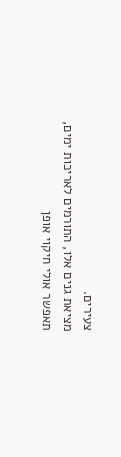צעירים.
מציאת גנים אלו, התורמים לאריכות ימים, תאפשר אולי חיקוי אופן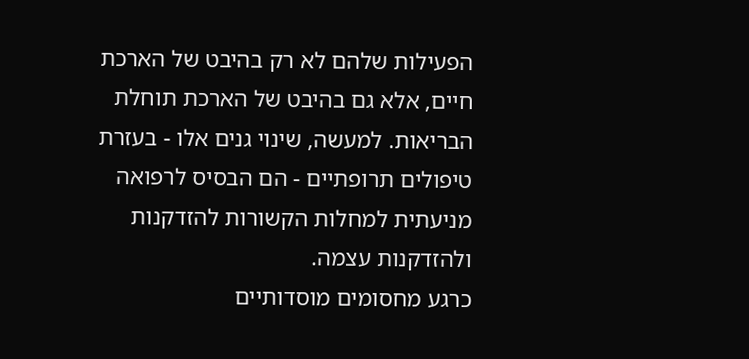הפעילות שלהם לא רק בהיבט של הארכת חיים, אלא גם בהיבט של הארכת תוחלת הבריאות. למעשה, שינוי גנים אלו - בעזרת טיפולים תרופתיים - הם הבסיס לרפואה מניעתית למחלות הקשורות להזדקנות ולהזדקנות עצמה.
כרגע מחסומים מוסדותיים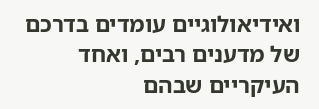ואידיאולוגיים עומדים בדרכם של מדענים רבים, ואחד העיקריים שבהם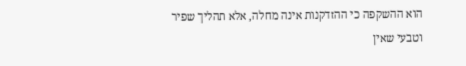הוא ההשקפה כי ההזדקנות אינה מחלה, אלא תהליך שפיר וטבעי שאין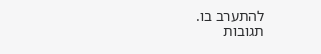להתערב בו.
תגובות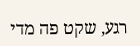רגע, שקט פה מדי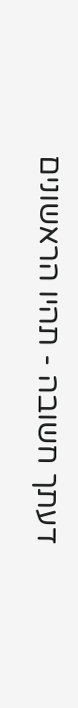דעתך חשובה - תהיו הראשונים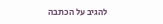להגיב על הכתבה